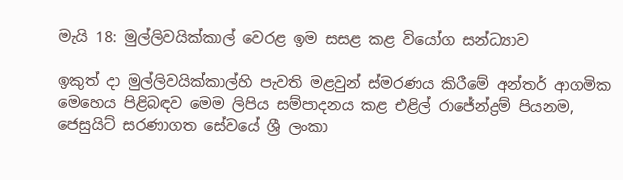මැයි 18: මුල්ලිවයික්කාල් වෙරළ ඉම සසළ කළ වි‌යෝග සන්ධ්‍යාව

ඉකුත් දා මුල්ලිවයික්කාල්හි පැවති මළවුන් ස්මරණය කිරීමේ අන්තර් ආගමික මෙහෙය පිළිබඳව මෙම ලිපිය සම්පාදනය කළ එළිල් රාජේන්ද්‍රම් පියනම, ජෙසුයිට් සරණාගත සේවයේ ශ්‍රී ලංකා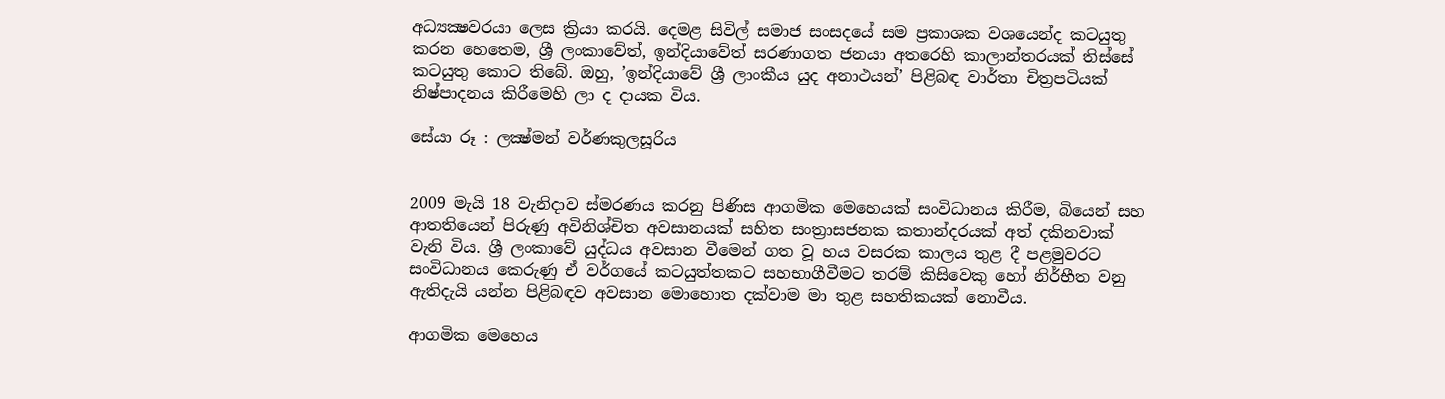අධ්‍යක්‍ෂවරයා ලෙස ක්‍රියා කරයි. දෙමළ සිවිල් සමාජ සංසදයේ සම ප්‍රකාශක වශයෙන්ද කටයුතු කරන හෙතෙම, ශ්‍රී ලංකාවේත්, ඉන්දියාවේත් සරණාගත ජනයා අතරෙහි කාලාන්තරයක් තිස්සේ කටයුතු කොට තිබේ. ඔහු, ’ඉන්දියාවේ ශ්‍රී ලාංකීය යුද අනාථයන්’ පිළිබඳ වාර්තා චිත්‍රපටියක් නිෂ්පාදනය කිරීමෙහි ලා ද දායක විය.

සේයා රූ : ලක්‍ෂ්මන් වර්ණකුලසූරිය


2009 මැයි 18 වැනිදාව ස්මරණය කරනු පිණිස ආගමික මෙහෙයක් සංවිධානය කිරීම, බියෙන් සහ ආතතියෙන් පිරුණු අවිනිශ්චිත අවසානයක් සහිත සංත්‍රාසජනක කතාන්දරයක් අත් දකිනවාක් වැනි විය. ශ්‍රී ලංකාවේ යුද්ධය අවසාන වීමෙන් ගත වූ හය වසරක කාලය තුළ දී පළමුවරට සංවිධානය කෙරුණු ඒ වර්ගයේ කටයුත්තකට සහභාගීවීමට තරම් කිසිවෙකු හෝ නිර්භීත වනු ඇතිදැයි යන්න පිළිබඳව අවසාන මොහොත දක්වාම මා තුළ සහතිකයක් නොවීය.

ආගමික මෙහෙය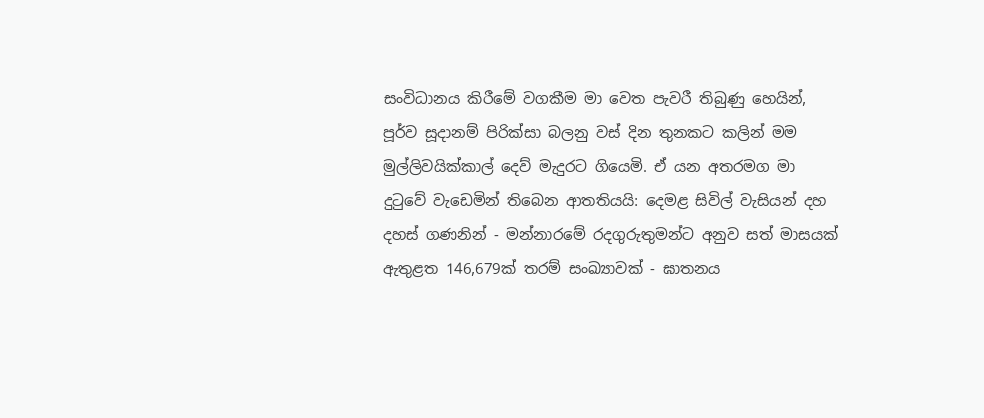සංවිධානය කිරීමේ වගකීම මා වෙත පැවරී තිබුණු හෙයින්, පූර්ව සූදානම් පිරික්සා බලනු වස් දින තුනකට කලින් මම මුල්ලිවයික්කාල් දෙව් මැදුරට ගියෙමි. ඒ යන අතරමග මා දුටුවේ වැඩෙමින් තිබෙන ආතතියයි: දෙමළ සිවිල් වැසියන් දහ දහස් ගණනින් - මන්නාරමේ රදගුරුතුමන්ට අනුව සත් මාසයක් ඇතුළත 146,679ක් තරම් සංඛ්‍යාවක් - ඝාතනය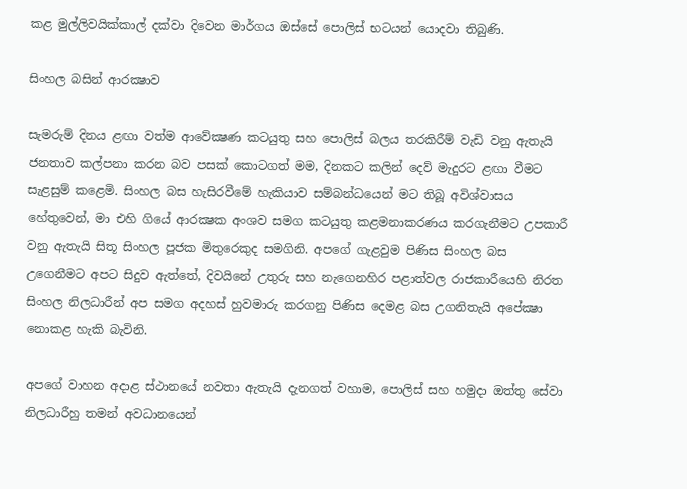කළ මුල්ලිවයික්කාල් දක්වා දිවෙන මාර්ගය ඔස්සේ පොලිස් භටයන් යොදවා තිබුණි.

සිංහල බසින් ආරක්‍ෂාව

සැමරුම් දිනය ළඟා වත්ම ආවේක්‍ෂණ කටයුතු සහ පොලිස් බලය තරකිරීම් වැඩි වනු ඇතැයි ජනතාව කල්පනා කරන බව පසක් කොටගත් මම, දිනකට කලින් දෙව් මැදුරට ළඟා වීමට සැළසුම් කළෙමි. සිංහල බස හැසිරවීමේ හැකියාව සම්බන්ධයෙන් මට තිබූ අවිශ්වාසය හේතුවෙන්, මා එහි ගියේ ආරක්‍ෂක අංශව සමග කටයුතු කළමනාකරණය කරගැනීමට උපකාරී වනු ඇතැයි සිතූ සිංහල පූජක මිතුරෙකුද සමගිනි. අපගේ ගැළවුම පිණිස සිංහල බස උගෙනීමට අපට සිදුව ඇත්තේ, දිවයිනේ උතුරු සහ නැගෙනහිර පළාත්වල රාජකාරීයෙහි නිරත සිංහල නිලධාරීන් අප සමග අදහස් හුවමාරු කරගනු පිණිස දෙමළ බස උගනිතැයි අපේක්‍ෂා නොකළ හැකි බැවිනි.

අපගේ වාහන අදාළ ස්ථානයේ නවතා ඇතැයි දැනගත් වහාම, පොලිස් සහ හමුදා ඔත්තු සේවා නිලධාරීහු තමන් අවධානයෙන්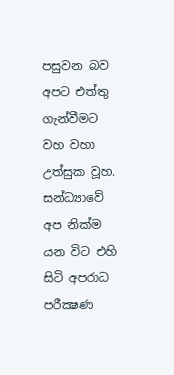පසුවන බව අපට එත්තු ගැන්වීමට වහ වහා උත්සුක වූහ. සන්ධ්‍යාවේ අප නික්ම යන විට එහි සිටි අපරාධ පරීක්‍ෂණ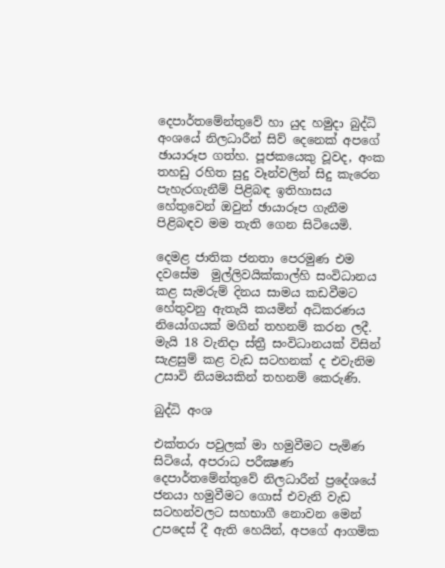දෙපාර්තමේන්තුවේ හා යුද හමුදා බුද්ධි අංශයේ නිලධාරීන් සිව් දෙනෙක් අපගේ ඡායාරූප ගත්හ. පූජකයෙකු වූවද, අංක තහඩු රහිත සුදු වෑන්වලින් සිදු කැරෙන පැහැරගැනීම් පිළිබඳ ඉතිහාසය හේතුවෙන් ඔවුන් ඡායාරූප ගැනීම පිළිබඳව මම තැති ගෙන සිටියෙමි.

දෙමළ ජාතික ජනතා පෙරමුණ එම දවසේම  මුල්ලිවයික්කාල්හි සංවිධානය කළ සැමරුම් දිනය සාමය කඩවීමට හේතුවනු ඇතැයි කයමින් අධිකරණය නියෝගයක් මගින් තහනම් කරන ලදී. මැයි 18 වැනිදා ස්ත්‍රී සංවිධානයක් විසින් සැළසුම් කළ වැඩ සටහනක් ද එවැනිම උසාවි නියමයකින් තහනම් කෙරුණි.

බුද්ධි අංශ

එක්තරා පවුලක් මා හමුවීමට පැමිණ සිටියේ, අපරාධ පරීක්‍ෂණ දෙපාර්තමේන්තුවේ නිලධාරීන් ප්‍රදේශයේ ජනයා හමුවීමට ගොස් එවැනි වැඩ සටහන්වලට සහභාගී නොවන මෙන් උපදෙස් දී ඇති හෙයින්, අපගේ ආගමික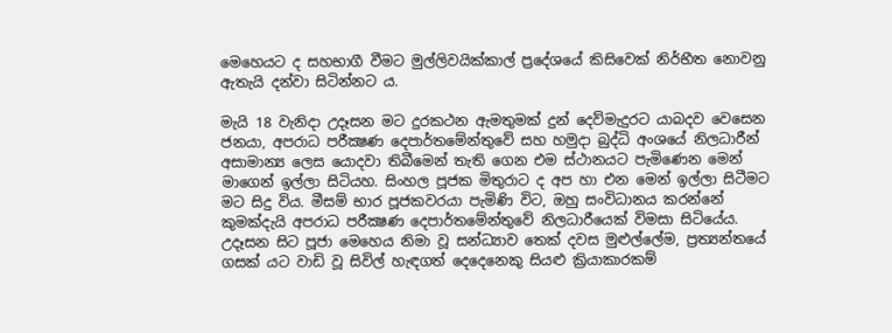මෙහෙයට ද සහභාගී වීමට මුල්ලිවයික්කාල් ප්‍රදේශයේ කිසිවෙක් නිර්භීත නොවනු ඇතැයි දන්වා සිටින්නට ය.

මැයි 18 වැනිදා උදෑසන මට දුරකථන ඇමතුමක් දුන් දෙව්මැදුරට යාබදව වෙසෙන ජනයා, අපරාධ පරීක්‍ෂණ දෙපාර්තමේන්තුවේ සහ හමුදා බුද්ධි අංශයේ නිලධාරීන් අසාමාන්‍ය ලෙස යොදවා තිබීමෙන් තැති ගෙන එම ස්ථානයට පැමිණෙන මෙන් මාගෙන් ඉල්ලා සිටියහ. සිංහල පූජක මිතුරාට ද අප හා එන මෙන් ඉල්ලා සිටීමට මට සිදු විය. මීසම් භාර පූජකවරයා පැමිණි විට, ඔහු සංවිධානය කරන්නේ කුමක්දැයි අපරාධ පරීක්‍ෂණ දෙපාර්තමේන්තුවේ නිලධාරීයෙක් විමසා සිටියේය. උදෑසන සිට පූජා මෙහෙය නිමා වූ සන්ධ්‍යාව තෙක් දවස මුළුල්ලේම, ප්‍රත්‍යන්තයේ ගසක් යට වාඩි වූ සිවිල් හැඳගත් දෙදෙනෙකු සියළු ක්‍රියාකාරකම්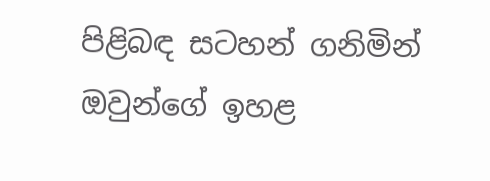පිළිබඳ සටහන් ගනිමින් ඔවුන්ගේ ඉහළ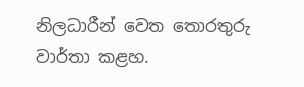නිලධාරීන් වෙත තොරතුරු වාර්තා කළහ.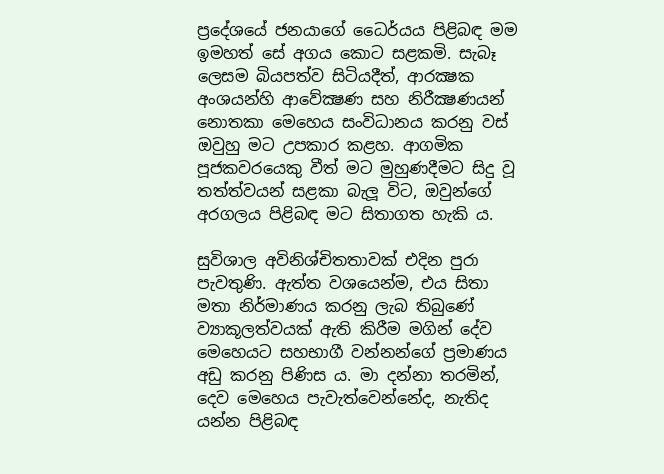ප්‍රදේශයේ ජනයාගේ ධෛර්යය පිළිබඳ මම ඉමහත් සේ අගය කොට සළකමි. සැබෑ ලෙසම බියපත්ව සිටියදීත්, ආරක්‍ෂක අංශයන්හි ආවේක්‍ෂණ සහ නිරීක්‍ෂණයන් නොතකා මෙහෙය සංවිධානය කරනු වස් ඔවුහු මට උපකාර කළහ. ආගමික පූජකවරයෙකු වීත් මට මුහුණදීමට සිදු වූ තත්ත්වයන් සළකා බැලූ විට, ඔවුන්ගේ අරගලය පිළිබඳ මට සිතාගත හැකි ය.

සුවිශාල අවිනිශ්චිතතාවක් එදින පුරා පැවතුණි. ඇත්ත වශයෙන්ම, එය සිතා මතා නිර්මාණය කරනු ලැබ තිබුණේ ව්‍යාකූලත්වයක් ඇති කිරීම මගින් දේව මෙහෙයට සහභාගී වන්නන්ගේ ප්‍රමාණය අඩු කරනු පිණිස ය. මා දන්නා තරමින්, දෙව මෙහෙය පැවැත්වෙන්නේද, නැතිද යන්න පිළිබඳ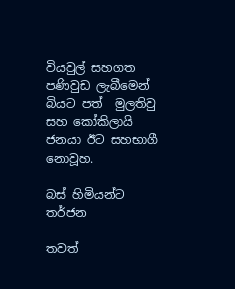වියවුල් සහගත පණිවුඩ ලැබීමෙන් බියට පත්  මුලතිවු සහ කෝකිලායි ජනයා ඊට සහභාගී නොවූහ.

බස් හිමියන්ට තර්ජන

තවත්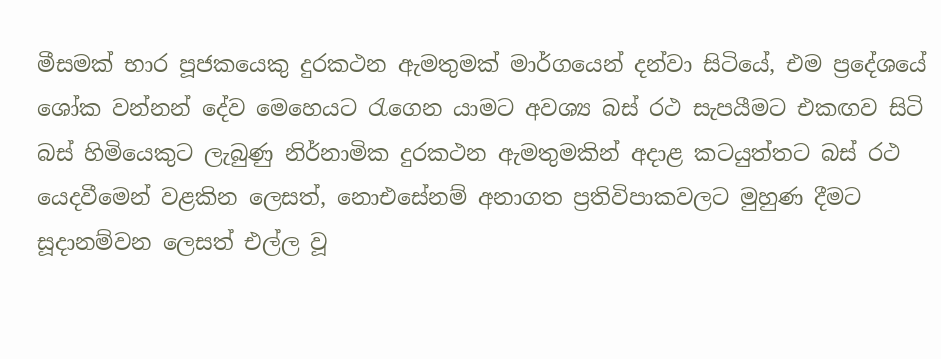මීසමක් භාර පූජකයෙකු දුරකථන ඇමතුමක් මාර්ගයෙන් දන්වා සිටියේ, එම ප්‍රදේශයේ ශෝක වන්නන් දේව මෙහෙයට රැගෙන යාමට අවශ්‍ය බස් රථ සැපයීමට එකඟව සිටි බස් හිමියෙකුට ලැබුණු නිර්නාමික දුරකථන ඇමතුමකින් අදාළ කටයුත්තට බස් රථ යෙදවීමෙන් වළකින ලෙසත්, නොඑසේනම් අනාගත ප්‍රතිවිපාකවලට මුහුණ දීමට සූදානම්වන ලෙසත් එල්ල වූ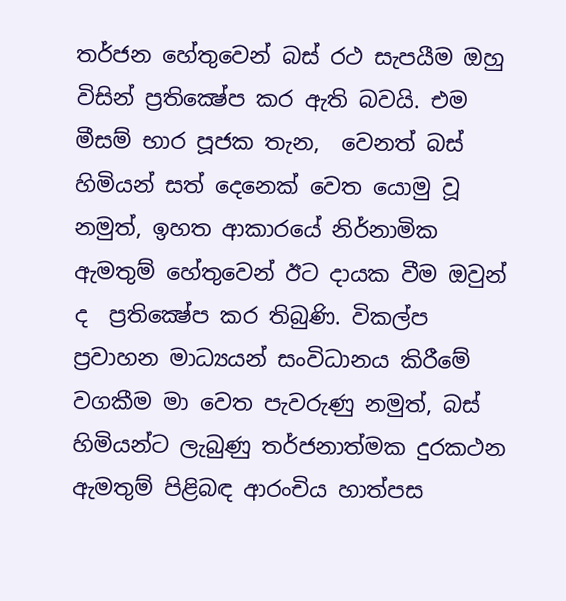තර්ජන හේතුවෙන් බස් රථ සැපයීම ඔහු විසින් ප්‍රතික්‍ෂේප කර ඇති බවයි. එම මීසම් භාර පූජක තැන,  වෙනත් බස් හිමියන් සත් දෙනෙක් වෙත යොමු වූ නමුත්, ඉහත ආකාරයේ නිර්නාමික ඇමතුම් හේතුවෙන් ඊට දායක වීම ඔවුන් ද  ප්‍රතික්‍ෂේප කර තිබුණි. විකල්ප ප්‍රවාහන මාධ්‍යයන් සංවිධානය කිරීමේ වගකීම මා වෙත පැවරුණු නමුත්, බස් හිමියන්ට ලැබුණු තර්ජනාත්මක දුරකථන ඇමතුම් පිළිබඳ ආරංචිය හාත්පස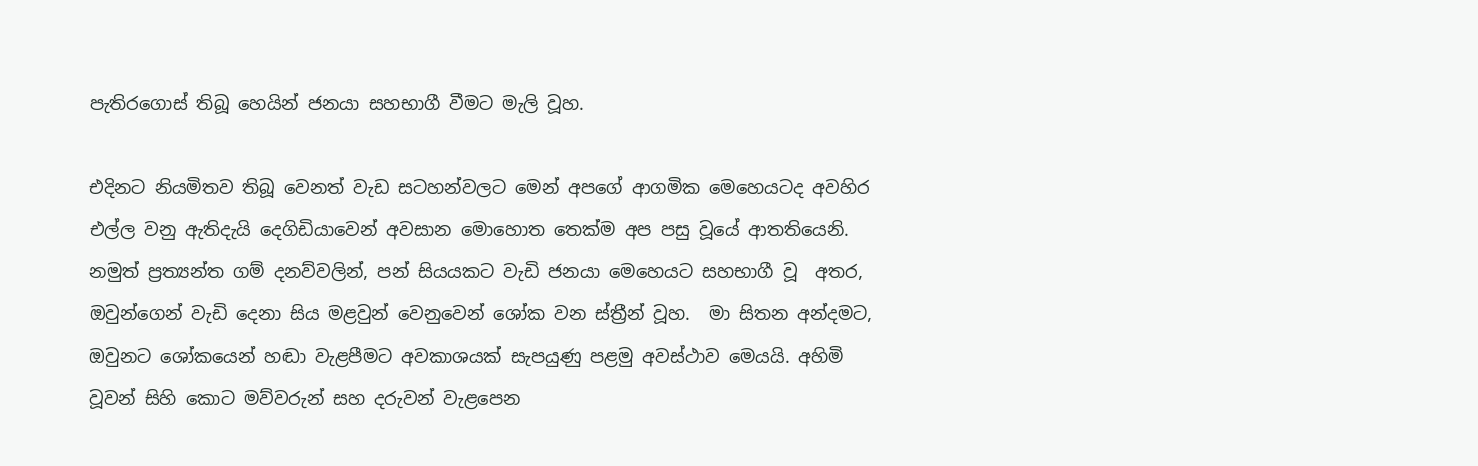පැතිරගොස් තිබූ හෙයින් ජනයා සහභාගී වීමට මැලි වූහ.

එදිනට නියමිතව තිබූ වෙනත් වැඩ සටහන්වලට මෙන් අපගේ ආගමික මෙහෙයටද අවහිර එල්ල වනු ඇතිදැයි දෙගිඩියාවෙන් අවසාන මොහොත තෙක්ම අප පසු වූයේ ආතතියෙනි. නමුත් ප්‍රත්‍යන්ත ගම් දනව්වලින්, පන් සියයකට වැඩි ජනයා මෙහෙයට සහභාගී වූ  අතර, ඔවුන්ගෙන් වැඩි දෙනා සිය මළවුන් වෙනුවෙන් ශෝක වන ස්ත්‍රීන් වූහ.  මා සිතන අන්දමට, ඔවුනට ශෝකයෙන් හඬා වැළපීමට අවකාශයක් සැපයුණු පළමු අවස්ථාව මෙයයි. අහිමි වූවන් සිහි කොට මව්වරුන් සහ දරුවන් වැළපෙන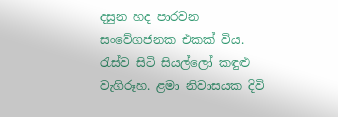දසුන හද පාරවන සංවේගජනක එකක් විය. රැස්ව සිටි සියල්ලෝ කඳුළු වැගිරූහ. ළමා නිවාසයක දිවි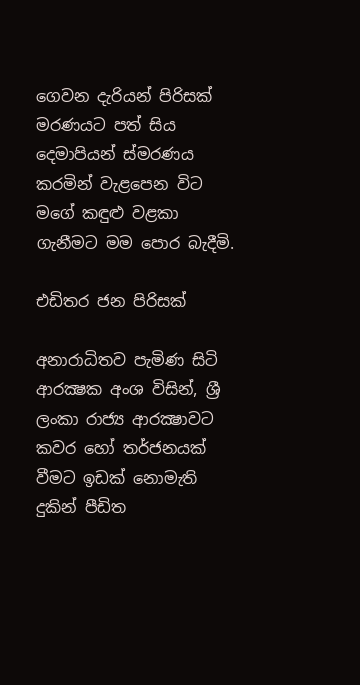ගෙවන දැරියන් පිරිසක්  මරණයට පත් සිය දෙමාපියන් ස්මරණය කරමින් වැළපෙන විට මගේ කඳුළු වළකා ගැනීමට මම පොර බැදීමි.

එඩිතර ජන පිරිසක්

අනාරාධිතව පැමිණ සිටි ආරක්‍ෂක අංශ විසින්, ශ්‍රී ලංකා රාජ්‍ය ආරක්‍ෂාවට කවර හෝ තර්ජනයක් වීමට ඉඩක් නොමැති දුකින් පීඩිත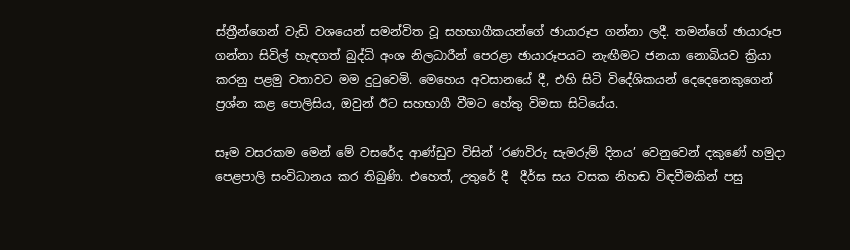ස්ත්‍රීන්ගෙන් වැඩි වශයෙන් සමන්විත වූ සහභාගීකයන්ගේ ඡායාරූප ගන්නා ලදී. තමන්ගේ ඡායාරූප ගන්නා සිවිල් හැඳගත් බුද්ධි අංශ නිලධාරීන් පෙරළා ඡායාරූපයට නැඟීමට ජනයා නොබියව ක්‍රියා කරනු පළමු වතාවට මම දුටුවෙමි. මෙහෙය අවසානයේ දී, එහි සිටි විදේශිකයන් දෙදෙනෙකුගෙන් ප්‍රශ්න කළ පොලිසිය, ඔවුන් ඊට සහභාගී වීමට හේතු විමසා සිටියේය.

සෑම වසරකම මෙන් මේ වසරේද ආණ්ඩුව විසින් ‘රණවිරු සැමරුම් දිනය’ වෙනුවෙන් දකුණේ හමුදා පෙළපාලි සංවිධානය කර තිබුණි. එහෙත්, උතුරේ දී  දීර්ඝ සය වසක නිහඬ විඳවීමකින් පසු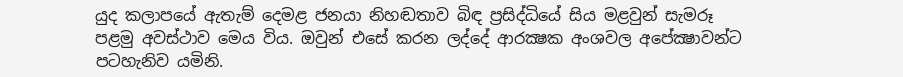යුද කලාපයේ ඇතැම් දෙමළ ජනයා නිහඬතාව බිඳ ප්‍රසිද්ධියේ සිය මළවුන් සැමරූ පළමු අවස්ථාව මෙය විය. ඔවුන් එසේ කරන ලද්දේ ආරක්‍ෂක අංශවල අපේක්‍ෂාවන්ට පටහැනිව යමිනි.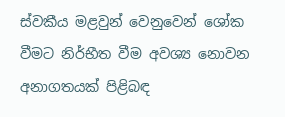ස්වකීය මළවුන් වෙනුවෙන් ශෝක වීමට නිර්භීත වීම අවශ්‍ය නොවන අනාගතයක් පිළිබඳ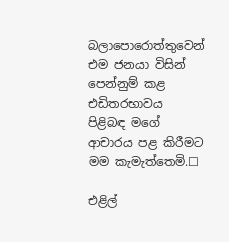බලාපොරොත්තුවෙන් එම ජනයා විසින් පෙන්නුම් කළ එඩිතරභාවය පිළිබඳ මගේ ආචාරය පළ කිරීමට මම කැමැත්තෙමි.☐

එළිල්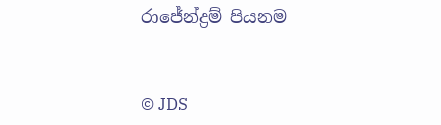රාජේන්ද්‍රම් පියනම


© JDS